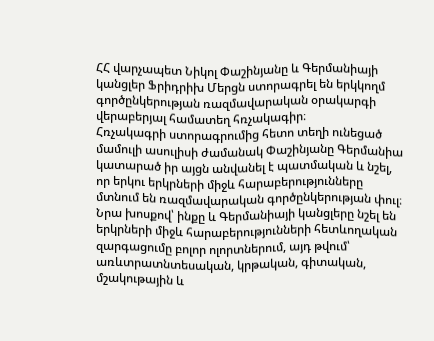ՀՀ վարչապետ Նիկոլ Փաշինյանը և Գերմանիայի կանցլեր Ֆրիդրիխ Մերցն ստորագրել են երկկողմ գործընկերության ռազմավարական օրակարգի վերաբերյալ համատեղ հռչակագիր։
Հռչակագրի ստորագրումից հետո տեղի ունեցած մամուլի ասուլիսի ժամանակ Փաշինյանը Գերմանիա կատարած իր այցն անվանել է պատմական և նշել, որ երկու երկրների միջև հարաբերությունները մտնում են ռազմավարական գործընկերության փուլ։ Նրա խոսքով՝ ինքը և Գերմանիայի կանցլերը նշել են երկրների միջև հարաբերությունների հետևողական զարգացումը բոլոր ոլորտներում, այդ թվում՝ առևտրատնտեսական, կրթական, գիտական, մշակութային և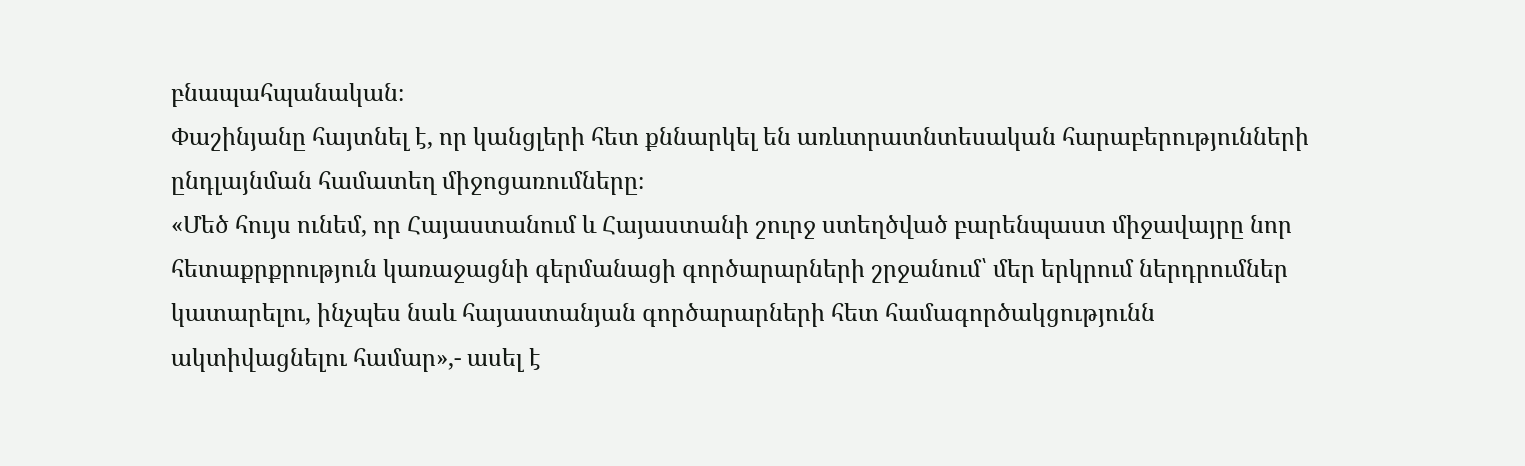բնապահպանական։
Փաշինյանը հայտնել է, որ կանցլերի հետ քննարկել են առևտրատնտեսական հարաբերությունների ընդլայնման համատեղ միջոցառումները։
«Մեծ հույս ունեմ, որ Հայաստանում և Հայաստանի շուրջ ստեղծված բարենպաստ միջավայրը նոր հետաքրքրություն կառաջացնի գերմանացի գործարարների շրջանում՝ մեր երկրում ներդրումներ կատարելու, ինչպես նաև հայաստանյան գործարարների հետ համագործակցությունն ակտիվացնելու համար»,- ասել է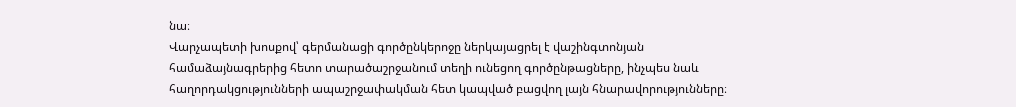նա։
Վարչապետի խոսքով՝ գերմանացի գործընկերոջը ներկայացրել է վաշինգտոնյան համաձայնագրերից հետո տարածաշրջանում տեղի ունեցող գործընթացները, ինչպես նաև հաղորդակցությունների ապաշրջափակման հետ կապված բացվող լայն հնարավորությունները։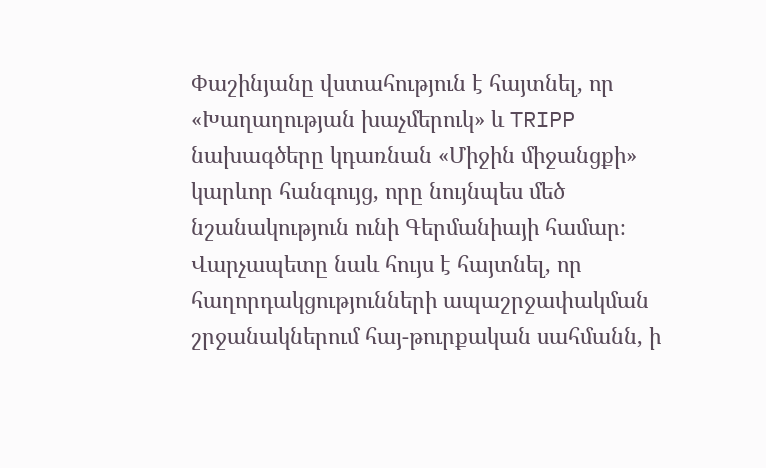Փաշինյանը վստահություն է հայտնել, որ «Խաղաղության խաչմերուկ» և TRIPP նախագծերը կդառնան «Միջին միջանցքի» կարևոր հանգույց, որը նույնպես մեծ նշանակություն ունի Գերմանիայի համար։
Վարչապետը նաև հույս է հայտնել, որ հաղորդակցությունների ապաշրջափակման շրջանակներում հայ-թուրքական սահմանն, ի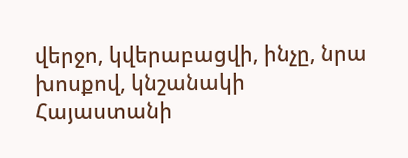վերջո, կվերաբացվի, ինչը, նրա խոսքով, կնշանակի Հայաստանի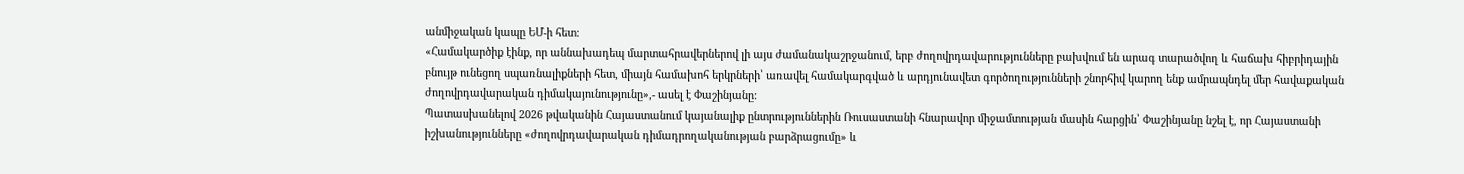անմիջական կապը ԵՄ-ի հետ։
«Համակարծիք էինք, որ աննախադեպ մարտահրավերներով լի այս ժամանակաշրջանում, երբ ժողովրդավարությունները բախվում են արագ տարածվող և հաճախ հիբրիդային բնույթ ունեցող սպառնալիքների հետ, միայն համախոհ երկրների՝ առավել համակարգված և արդյունավետ գործողությունների շնորհիվ կարող ենք ամրապնդել մեր հավաքական ժողովրդավարական դիմակայունությունը»,- ասել է Փաշինյանը:
Պատասխանելով 2026 թվականին Հայաստանում կայանալիք ընտրություններին Ռուսաստանի հնարավոր միջամտության մասին հարցին՝ Փաշինյանը նշել է, որ Հայաստանի իշխանությունները «ժողովրդավարական դիմադրողականության բարձրացումը» և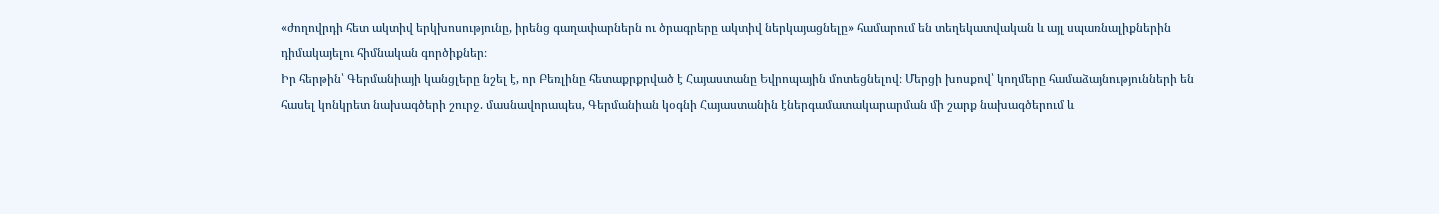«ժողովրդի հետ ակտիվ երկխոսությունը, իրենց գաղափարներն ու ծրագրերը ակտիվ ներկայացնելը» համարում են տեղեկատվական և այլ սպառնալիքներին դիմակայելու հիմնական գործիքներ։
Իր հերթին՝ Գերմանիայի կանցլերը նշել է, որ Բեռլինը հետաքրքրված է Հայաստանը Եվրոպային մոտեցնելով։ Մերցի խոսքով՝ կողմերը համաձայնությունների են հասել կոնկրետ նախագծերի շուրջ. մասնավորապես, Գերմանիան կօգնի Հայաստանին էներգամատակարարման մի շարք նախագծերում և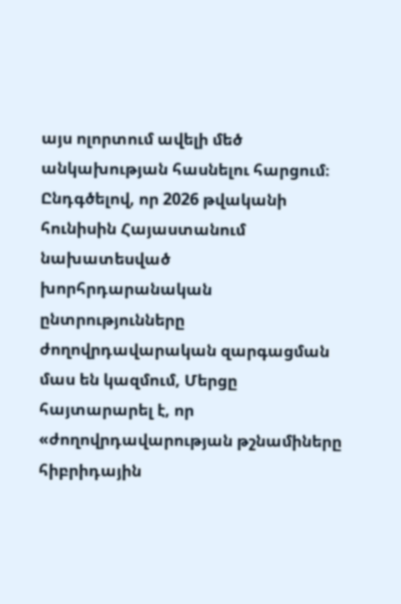այս ոլորտում ավելի մեծ անկախության հասնելու հարցում։
Ընդգծելով, որ 2026 թվականի հունիսին Հայաստանում նախատեսված խորհրդարանական ընտրությունները ժողովրդավարական զարգացման մաս են կազմում, Մերցը հայտարարել է, որ «ժողովրդավարության թշնամիները հիբրիդային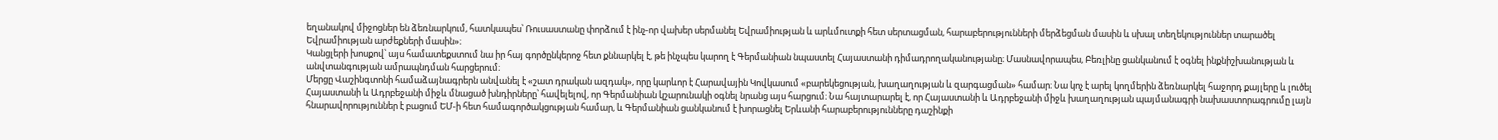եղանակով միջոցներ են ձեռնարկում, հատկապես՝ Ռուսաստանը փորձում է ինչ-որ վախեր սերմանել Եվրամիության և արևմուտքի հետ սերտացման, հարաբերությունների մերձեցման մասին և սխալ տեղեկություններ տարածել Եվրամիության արժեքների մասին»։
Կանցլերի խոսքով՝ այս համատեքստում նա իր հայ գործընկերոջ հետ քննարկել է, թե ինչպես կարող է Գերմանիան նպաստել Հայաստանի դիմադրողականությանը։ Մասնավորապես, Բեռլինը ցանկանում է օգնել ինքնիշխանության և անվտանգության ամրապնդման հարցերում։
Մերցը Վաշինգտոնի համաձայնագրերն անվանել է «շատ դրական ազդակ», որը կարևոր է Հարավային Կովկասում «բարեկեցության, խաղաղության և զարգացման» համար։ Նա կոչ է արել կողմերին ձեռնարկել հաջորդ քայլերը և լուծել Հայաստանի և Ադրբեջանի միջև մնացած խնդիրները՝ հավելելով, որ Գերմանիան կշարունակի օգնել նրանց այս հարցում։ Նա հայտարարել է, որ Հայաստանի և Ադրբեջանի միջև խաղաղության պայմանագրի նախաստորագրումը լայն հնարավորություններ է բացում ԵՄ-ի հետ համագործակցության համար, և Գերմանիան ցանկանում է խորացնել Երևանի հարաբերությունները դաշինքի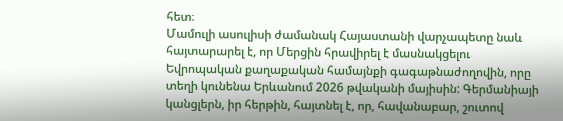հետ։
Մամուլի ասուլիսի ժամանակ Հայաստանի վարչապետը նաև հայտարարել է, որ Մերցին հրավիրել է մասնակցելու Եվրոպական քաղաքական համայնքի գագաթնաժողովին, որը տեղի կունենա Երևանում 2026 թվականի մայիսին: Գերմանիայի կանցլերն, իր հերթին, հայտնել է, որ, հավանաբար, շուտով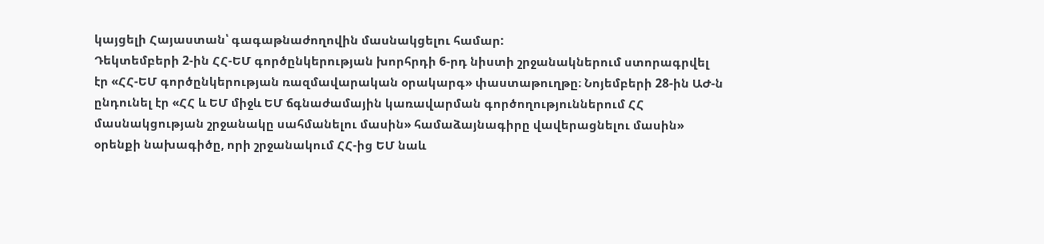կայցելի Հայաստան՝ գագաթնաժողովին մասնակցելու համար:
Դեկտեմբերի 2-ին ՀՀ-ԵՄ գործընկերության խորհրդի 6-րդ նիստի շրջանակներում ստորագրվել էր «ՀՀ-ԵՄ գործընկերության ռազմավարական օրակարգ» փաստաթուղթը։ Նոյեմբերի 28-ին ԱԺ-ն ընդունել էր «ՀՀ և ԵՄ միջև ԵՄ ճգնաժամային կառավարման գործողություններում ՀՀ մասնակցության շրջանակը սահմանելու մասին» համաձայնագիրը վավերացնելու մասին» օրենքի նախագիծը, որի շրջանակում ՀՀ-ից ԵՄ նաև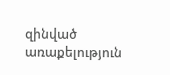զինված առաքելություն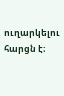ուղարկելու հարցն է։